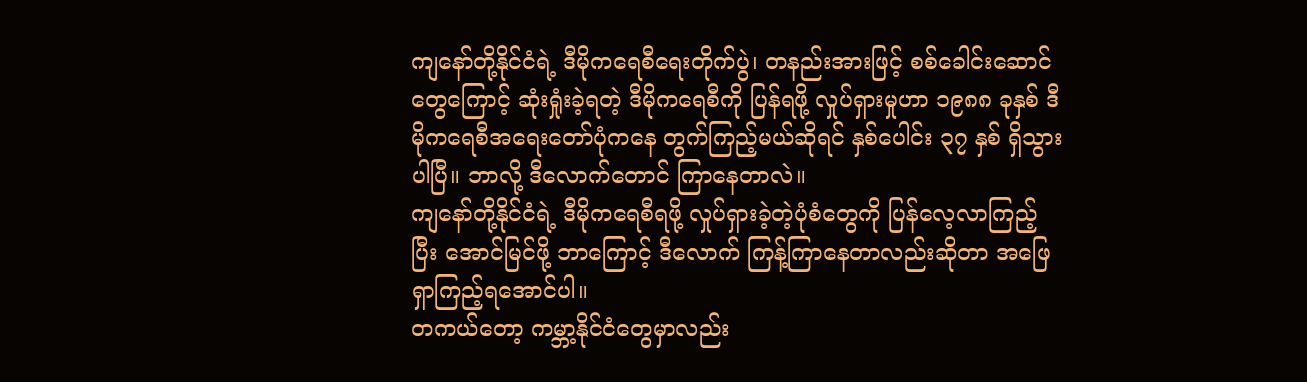ကျနော်တို့နိုင်ငံရဲ့ ဒီမိုကရေစီရေးတိုက်ပွဲ၊ တနည်းအားဖြင့် စစ်ခေါင်းဆောင်တွေကြောင့် ဆုံးရှုံးခဲ့ရတဲ့ ဒီမိုကရေစီကို ပြန်ရဖို့ လှုပ်ရှားမှုဟာ ၁၉၈၈ ခုနှစ် ဒီမိုကရေစီအရေးတော်ပုံကနေ တွက်ကြည့်မယ်ဆိုရင် နှစ်ပေါင်း ၃၇ နှစ် ရှိသွားပါပြီ။ ဘာလို့ ဒီလောက်တောင် ကြာနေတာလဲ။
ကျနော်တို့နိုင်ငံရဲ့ ဒီမိုကရေစီရဖို့ လှုပ်ရှားခဲ့တဲ့ပုံစံတွေကို ပြန်လေ့လာကြည့်ပြီး အောင်မြင်ဖို့ ဘာကြောင့် ဒီလောက် ကြန့်ကြာနေတာလည်းဆိုတာ အဖြေရှာကြည့်ရအောင်ပါ။
တကယ်တော့ ကမ္ဘာ့နိုင်ငံတွေမှာလည်း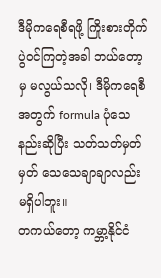ဒီမိုကရေစီရဖို့ ကြိုးစားတိုက်ပွဲဝင်ကြတဲ့အခါ ဘယ်တော့မှ မလွယ်သလို၊ ဒီမိုကရေစီအတွက် formula ပုံသေနည်းဆိုပြီး သတ်သတ်မှတ်မှတ် သေသေချာချာလည်း မရှိပါဘူး။
တကယ်တော့ ကမ္ဘာ့နိုင်ငံ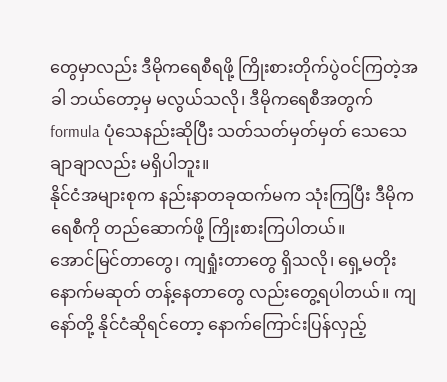တွေမှာလည်း ဒီမိုကရေစီရဖို့ ကြိုးစားတိုက်ပွဲဝင်ကြတဲ့အခါ ဘယ်တော့မှ မလွယ်သလို၊ ဒီမိုကရေစီအတွက် formula ပုံသေနည်းဆိုပြီး သတ်သတ်မှတ်မှတ် သေသေချာချာလည်း မရှိပါဘူး။
နိုင်ငံအများစုက နည်းနာတခုထက်မက သုံးကြပြီး ဒီမိုကရေစီကို တည်ဆောက်ဖို့ ကြိုးစားကြပါတယ်။
အောင်မြင်တာတွေ၊ ကျရှုံးတာတွေ ရှိသလို၊ ရှေ့မတိုး နောက်မဆုတ် တန့်နေတာတွေ လည်းတွေ့ရပါတယ်။ ကျနော်တို့ နိုင်ငံဆိုရင်တော့ နောက်ကြောင်းပြန်လှည့်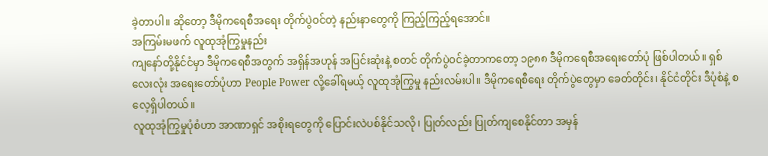ခဲ့တာပါ။ ဆိုတော့ ဒီမိုကရေစီအရေး တိုက်ပွဲဝင်တဲ့ နည်းနာတွေကို ကြည့်ကြည့်ရအောင်။
အကြမ်းမဖက် လူထုအုံကြွမှုနည်း
ကျနော်တို့နိုင်ငံမှာ ဒီမိုကရေစီအတွက် အရှိန်အဟုန် အပြင်းဆုံးနဲ့ စတင် တိုက်ပွဲဝင်ခဲ့တာကတော့ ၁၉၈၈ ဒီမိုကရေစီအရေးတော်ပုံ ဖြစ်ပါတယ်။ ရှစ်လေးလုံး အရေးတော်ပုံဟာ People Power လို့ခေါ်ရမယ့် လူထုအုံကြွမှု နည်းလမ်းပါ။ ဒီမိုကရေစီရေး တိုက်ပွဲတွေမှာ ခေတ်တိုင်း၊ နိုင်ငံတိုင်း ဒီပုံစံနဲ့ စလေ့ရှိပါတယ်။
လူထုအုံကြွမှုပုံစံဟာ အာဏာရှင် အစိုးရတွေကို ပြောင်းလဲပစ်နိုင်သလို၊ ပြုတ်လည်း ပြုတ်ကျစေနိုင်တာ အမှန်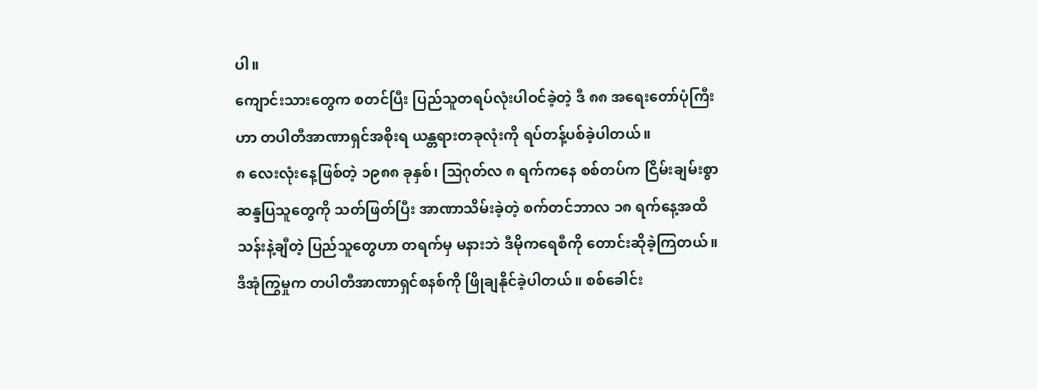ပါ။
ကျောင်းသားတွေက စတင်ပြီး ပြည်သူတရပ်လုံးပါဝင်ခဲ့တဲ့ ဒီ ၈၈ အရေးတော်ပုံကြီးဟာ တပါတီအာဏာရှင်အစိုးရ ယန္တရားတခုလုံးကို ရပ်တန့်ပစ်ခဲ့ပါတယ်။
၈ လေးလုံးနေ့ဖြစ်တဲ့ ၁၉၈၈ ခုနှစ်၊ သြဂုတ်လ ၈ ရက်ကနေ စစ်တပ်က ငြိမ်းချမ်းစွာ ဆန္ဒပြသူတွေကို သတ်ဖြတ်ပြီး အာဏာသိမ်းခဲ့တဲ့ စက်တင်ဘာလ ၁၈ ရက်နေ့အထိ သန်းနဲ့ချီတဲ့ ပြည်သူတွေဟာ တရက်မှ မနားဘဲ ဒီမိုကရေစီကို တောင်းဆိုခဲ့ကြတယ်။
ဒီအုံကြွမှုက တပါတီအာဏာရှင်စနစ်ကို ဖြိုချနိုင်ခဲ့ပါတယ်။ စစ်ခေါင်း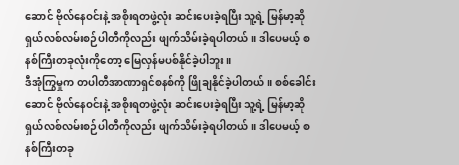ဆောင် ဗိုလ်နေဝင်းနဲ့ အစိုးရတဖွဲ့လုံး ဆင်းပေးခဲ့ရပြီး သူ့ရဲ့ မြန်မာ့ဆိုရှယ်လစ်လမ်းစဉ်ပါတီကိုလည်း ဖျက်သိမ်းခဲ့ရပါတယ်။ ဒါပေမယ့် စနစ်ကြီးတခုလုံးကိုတော့ မြေလှန်မပစ်နိုင်ခဲ့ပါဘူး။
ဒီအုံကြွမှုက တပါတီအာဏာရှင်စနစ်ကို ဖြိုချနိုင်ခဲ့ပါတယ်။ စစ်ခေါင်းဆောင် ဗိုလ်နေဝင်းနဲ့ အစိုးရတဖွဲ့လုံး ဆင်းပေးခဲ့ရပြီး သူ့ရဲ့ မြန်မာ့ဆိုရှယ်လစ်လမ်းစဉ်ပါတီကိုလည်း ဖျက်သိမ်းခဲ့ရပါတယ်။ ဒါပေမယ့် စနစ်ကြီးတခု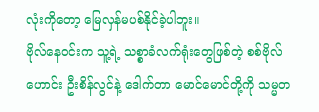လုံးကိုတော့ မြေလှန်မပစ်နိုင်ခဲ့ပါဘူး။
ဗိုလ်နေဝင်းက သူ့ရဲ့ သစ္စာခံလက်ရုံးတွေဖြစ်တဲ့ စစ်ဗိုလ်ဟောင်း ဦးစိန်လွင်နဲ့ ဒေါက်တာ မောင်မောင်တို့ကို သမ္မတ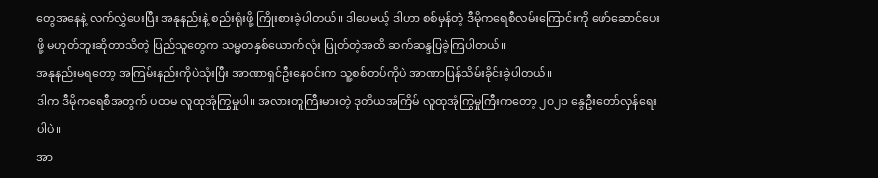တွေအနေနဲ့ လက်လွှဲပေးပြီး အနုနည်းနဲ့ စည်းရုံးဖို့ ကြိုးစားခဲ့ပါတယ်။ ဒါပေမယ့် ဒါဟာ စစ်မှန်တဲ့ ဒီမိုကရေစီလမ်းကြောင်းကို ဖော်ဆောင်ပေးဖို့ မဟုတ်ဘူးဆိုတာသိတဲ့ ပြည်သူတွေက သမ္မတနှစ်ယောက်လုံး ပြုတ်တဲ့အထိ ဆက်ဆန္ဒပြခဲ့ကြပါတယ်။
အနုနည်းမရတော့ အကြမ်းနည်းကိုပဲသုံးပြီး အာဏာရှင်ဦးနေဝင်းက သူ့စစ်တပ်ကိုပဲ အာဏာပြန်သိမ်းခိုင်းခဲ့ပါတယ်။
ဒါက ဒီမိုကရေစီအတွက် ပထမ လူထုအုံကြွမှုပါ။ အလားတူကြီးမားတဲ့ ဒုတိယအကြိမ် လူထုအုံကြွမှုကြီးကတော့ ၂၀၂၁ နွေဦးတော်လှန်ရေးပါပဲ။
အာ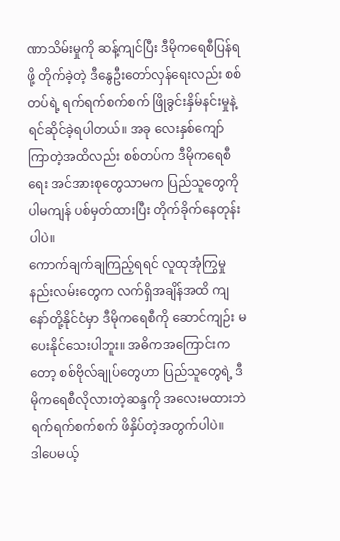ဏာသိမ်းမှုကို ဆန့်ကျင်ပြီး ဒီမိုကရေစီပြန်ရဖို့ တိုက်ခဲ့တဲ့ ဒီနွေဦးတော်လှန်ရေးလည်း စစ်တပ်ရဲ့ ရက်ရက်စက်စက် ဖြိုခွင်းနှိမ်နင်းမှုနဲ့ ရင်ဆိုင်ခဲ့ရပါတယ်။ အခု လေးနှစ်ကျော် ကြာတဲ့အထိလည်း စစ်တပ်က ဒီမိုကရေစီရေး အင်အားစုတွေသာမက ပြည်သူတွေကိုပါမကျန် ပစ်မှတ်ထားပြီး တိုက်ခိုက်နေတုန်းပါပဲ။
ကောက်ချက်ချကြည့်ရရင် လူထုအုံကြွမှုနည်းလမ်းတွေက လက်ရှိအချိန်အထိ ကျနော်တို့နိုင်ငံမှာ ဒီမိုကရေစီကို ဆောင်ကျဉ်း မပေးနိုင်သေးပါဘူး။ အဓိကအကြောင်းကတော့ စစ်ဗိုလ်ချုပ်တွေဟာ ပြည်သူတွေရဲ့ ဒီမိုကရေစီလိုလားတဲ့ဆန္ဒကို အလေးမထားဘဲ ရက်ရက်စက်စက် ဖိနှိပ်တဲ့အတွက်ပါပဲ။
ဒါပေမယ့်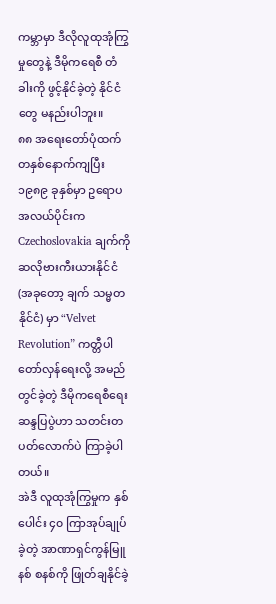ကမ္ဘာမှာ ဒီလိုလူထုအုံကြွမှုတွေနဲ့ ဒီမိုကရေစီ တံခါးကို ဖွင့်နိုင်ခဲ့တဲ့ နိုင်ငံတွေ မနည်းပါဘူး။
၈၈ အရေးတော်ပုံထက် တနှစ်နောက်ကျပြီး ၁၉၈၉ ခုနှစ်မှာ ဥရောပအလယ်ပိုင်းက Czechoslovakia ချက်ကိုဆလိုဗားကီးယားနိုင်ငံ (အခုတော့ ချက် သမ္မတနိုင်ငံ) မှာ “Velvet Revolution” ကတ္တီပါတော်လှန်ရေးလို့ အမည်တွင်ခဲ့တဲ့ ဒီမိုကရေစီရေး ဆန္ဒပြပွဲဟာ သတင်းတပတ်လောက်ပဲ ကြာခဲ့ပါတယ်။
အဲဒီ လူထုအုံကြွမှုက နှစ်ပေါင်း ၄၀ ကြာအုပ်ချုပ်ခဲ့တဲ့ အာဏာရှင်ကွန်မြူနစ် စနစ်ကို ဖြုတ်ချနိုင်ခဲ့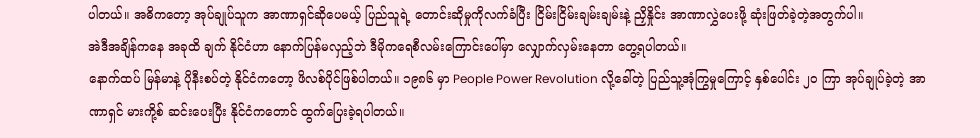ပါတယ်။ အဓိကတော့ အုပ်ချုပ်သူက အာဏာရှင်ဆိုပေမယ့် ပြည်သူရဲ့ တောင်းဆိုမှုကိုလက်ခံပြီး ငြိမ်းငြိမ်းချမ်းချမ်းနဲ့ ညှိနှိုင်း အာဏာလွှဲပေးဖို့ ဆုံးဖြတ်ခဲ့တဲ့အတွက်ပါ။
အဲဒီအချိန်ကနေ အခုထိ ချက် နိုင်ငံဟာ နောက်ပြန်မလှည့်ဘဲ ဒီမိုကရေစီလမ်းကြောင်းပေါ်မှာ လျှောက်လှမ်းနေတာ တွေ့ရပါတယ်။
နောက်ထပ် မြန်မာနဲ့ ပိုနီးစပ်တဲ့ နိုင်ငံကတော့ ဖိလစ်ပိုင်ဖြစ်ပါတယ်။ ၁၉၈၆ မှာ People Power Revolution လို့ခေါ်တဲ့ ပြည်သူ့အုံကြွမှုကြောင့် နှစ်ပေါင်း ၂၀ ကြာ အုပ်ချုပ်ခဲ့တဲ့ အာဏာရှင် မားကို့စ် ဆင်းပေးပြီး နိုင်ငံကတောင် ထွက်ပြေးခဲ့ရပါတယ်။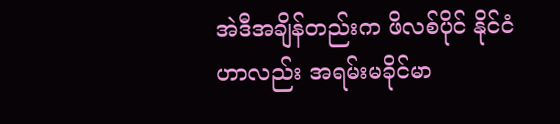အဲဒီအချိန်တည်းက ဖိလစ်ပိုင် နိုင်ငံဟာလည်း အရမ်းမခိုင်မာ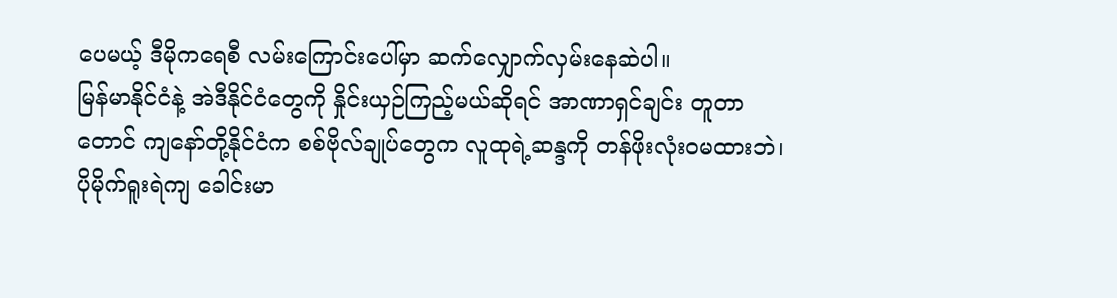ပေမယ့် ဒီမိုကရေစီ လမ်းကြောင်းပေါ်မှာ ဆက်လျှောက်လှမ်းနေဆဲပါ။
မြန်မာနိုင်ငံနဲ့ အဲဒီနိုင်ငံတွေကို နှိုင်းယှဉ်ကြည့်မယ်ဆိုရင် အာဏာရှင်ချင်း တူတာတောင် ကျနော်တို့နိုင်ငံက စစ်ဗိုလ်ချုပ်တွေက လူထုရဲ့ဆန္ဒကို တန်ဖိုးလုံးဝမထားဘဲ၊ ပိုမိုက်ရူးရဲကျ ခေါင်းမာ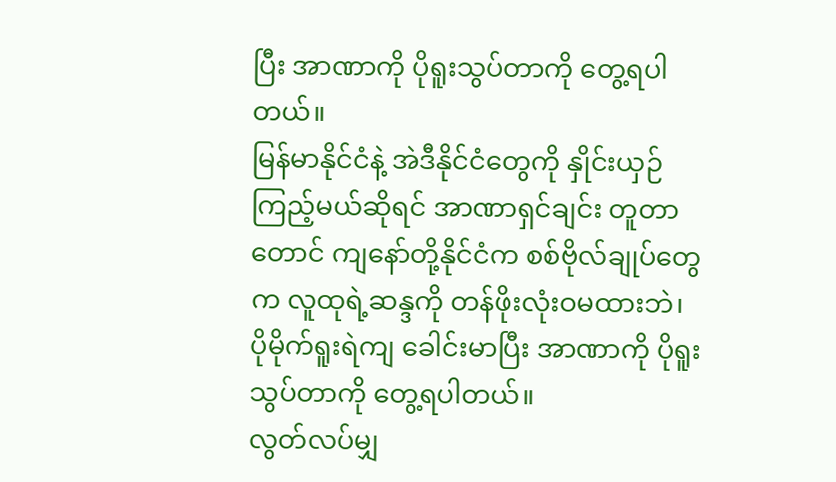ပြီး အာဏာကို ပိုရူးသွပ်တာကို တွေ့ရပါတယ်။
မြန်မာနိုင်ငံနဲ့ အဲဒီနိုင်ငံတွေကို နှိုင်းယှဉ်ကြည့်မယ်ဆိုရင် အာဏာရှင်ချင်း တူတာတောင် ကျနော်တို့နိုင်ငံက စစ်ဗိုလ်ချုပ်တွေက လူထုရဲ့ဆန္ဒကို တန်ဖိုးလုံးဝမထားဘဲ၊ ပိုမိုက်ရူးရဲကျ ခေါင်းမာပြီး အာဏာကို ပိုရူးသွပ်တာကို တွေ့ရပါတယ်။
လွတ်လပ်မျှ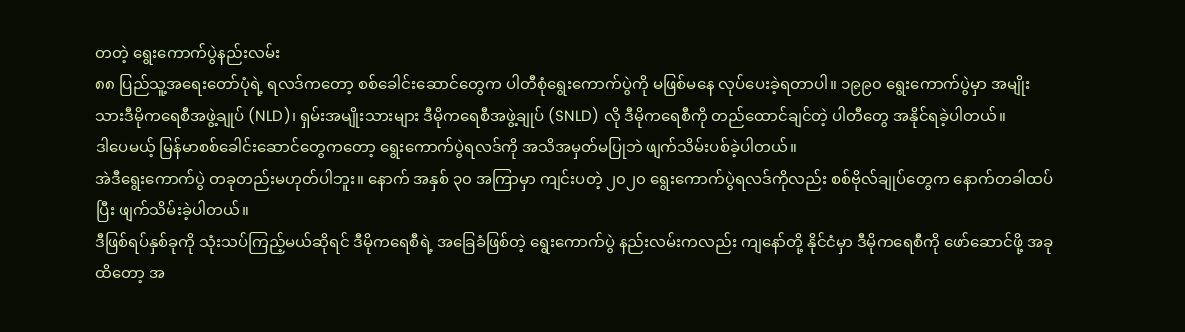တတဲ့ ရွေးကောက်ပွဲနည်းလမ်း
၈၈ ပြည်သူ့အရေးတော်ပုံရဲ့ ရလဒ်ကတော့ စစ်ခေါင်းဆောင်တွေက ပါတီစုံရွေးကောက်ပွဲကို မဖြစ်မနေ လုပ်ပေးခဲ့ရတာပါ။ ၁၉၉၀ ရွေးကောက်ပွဲမှာ အမျိုးသားဒီမိုကရေစီအဖွဲ့ချုပ် (NLD)၊ ရှမ်းအမျိုးသားများ ဒီမိုကရေစီအဖွဲ့ချုပ် (SNLD) လို ဒီမိုကရေစီကို တည်ထောင်ချင်တဲ့ ပါတီတွေ အနိုင်ရခဲ့ပါတယ်။
ဒါပေမယ့် မြန်မာစစ်ခေါင်းဆောင်တွေကတော့ ရွေးကောက်ပွဲရလဒ်ကို အသိအမှတ်မပြုဘဲ ဖျက်သိမ်းပစ်ခဲ့ပါတယ်။
အဲဒီရွေးကောက်ပွဲ တခုတည်းမဟုတ်ပါဘူး။ နောက် အနှစ် ၃၀ အကြာမှာ ကျင်းပတဲ့ ၂၀၂၀ ရွေးကောက်ပွဲရလဒ်ကိုလည်း စစ်ဗိုလ်ချုပ်တွေက နောက်တခါထပ်ပြီး ဖျက်သိမ်းခဲ့ပါတယ်။
ဒီဖြစ်ရပ်နှစ်ခုကို သုံးသပ်ကြည့်မယ်ဆိုရင် ဒီမိုကရေစီရဲ့ အခြေခံဖြစ်တဲ့ ရွေးကောက်ပွဲ နည်းလမ်းကလည်း ကျနော်တို့ နိုင်ငံမှာ ဒီမိုကရေစီကို ဖော်ဆောင်ဖို့ အခုထိတော့ အ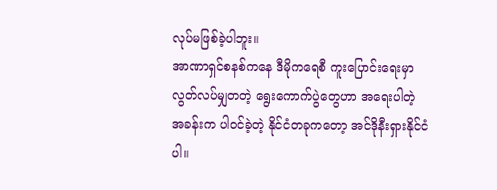လုပ်မဖြစ်ခဲ့ပါဘူး။
အာဏာရှင်စနစ်ကနေ ဒီမိုကရေစီ ကူးပြောင်းရေးမှာ လွတ်လပ်မျှတတဲ့ ရွေးကောက်ပွဲတွေဟာ အရေးပါတဲ့ အခန်းက ပါဝင်ခဲ့တဲ့ နိုင်ငံတခုကတော့ အင်ဒိုနီးရှားနိုင်ငံပါ။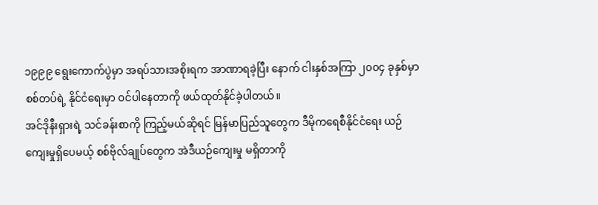၁၉၉၉ ရွေးကောက်ပွဲမှာ အရပ်သားအစိုးရက အာဏာရခဲ့ပြီး နောက် ငါးနှစ်အကြာ ၂၀၀၄ ခုနှစ်မှာ စစ်တပ်ရဲ့ နိုင်ငံရေးမှာ ဝင်ပါနေတာကို ဖယ်ထုတ်နိုင်ခဲ့ပါတယ်။
အင်ဒိုနီးရှားရဲ့ သင်ခန်းစာကို ကြည့်မယ်ဆိုရင် မြန်မာပြည်သူတွေက ဒီမိုကရေစီနိုင်ငံရေး ယဉ်ကျေးမှုရှိပေမယ့် စစ်ဗိုလ်ချုပ်တွေက အဲဒီယဉ်ကျေးမှု မရှိတာကို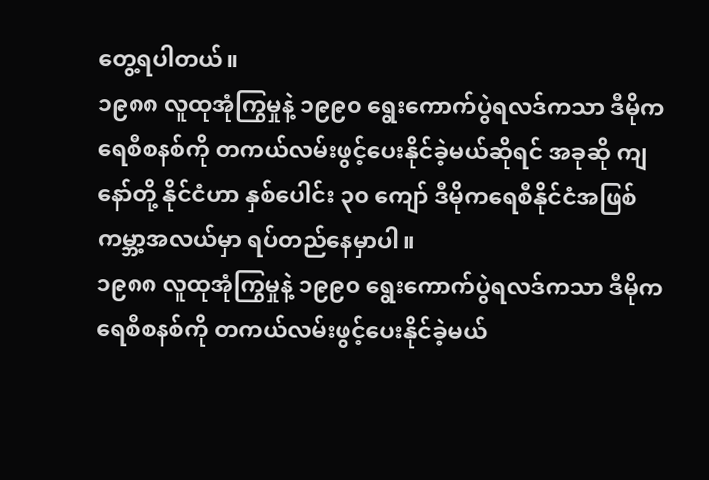တွေ့ရပါတယ်။
၁၉၈၈ လူထုအုံကြွမှုနဲ့ ၁၉၉၀ ရွေးကောက်ပွဲရလဒ်ကသာ ဒီမိုကရေစီစနစ်ကို တကယ်လမ်းဖွင့်ပေးနိုင်ခဲ့မယ်ဆိုရင် အခုဆို ကျနော်တို့ နိုင်ငံဟာ နှစ်ပေါင်း ၃၀ ကျော် ဒီမိုကရေစီနိုင်ငံအဖြစ် ကမ္ဘာ့အလယ်မှာ ရပ်တည်နေမှာပါ။
၁၉၈၈ လူထုအုံကြွမှုနဲ့ ၁၉၉၀ ရွေးကောက်ပွဲရလဒ်ကသာ ဒီမိုကရေစီစနစ်ကို တကယ်လမ်းဖွင့်ပေးနိုင်ခဲ့မယ်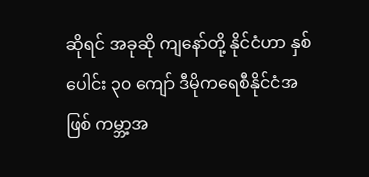ဆိုရင် အခုဆို ကျနော်တို့ နိုင်ငံဟာ နှစ်ပေါင်း ၃၀ ကျော် ဒီမိုကရေစီနိုင်ငံအဖြစ် ကမ္ဘာ့အ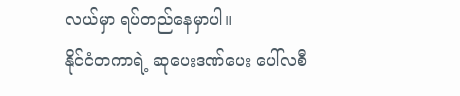လယ်မှာ ရပ်တည်နေမှာပါ။
နိုင်ငံတကာရဲ့ ဆုပေးဒဏ်ပေး ပေါ်လစီ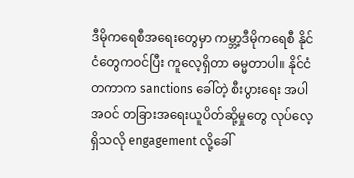ဒီမိုကရေစီအရေးတွေမှာ ကမ္ဘာ့ဒီမိုကရေစီ နိုင်ငံတွေကဝင်ပြီး ကူလေ့ရှိတာ ဓမ္မတာပါ။ နိုင်ငံတကာက sanctions ခေါ်တဲ့ စီးပွားရေး အပါအဝင် တခြားအရေးယူပိတ်ဆို့မှုတွေ လုပ်လေ့ရှိသလို engagement လို့ခေါ်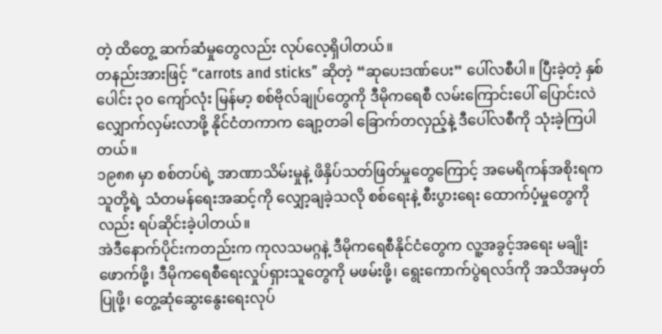တဲ့ ထိတွေ့ ဆက်ဆံမှုတွေလည်း လုပ်လေ့ရှိပါတယ်။
တနည်းအားဖြင့် “carrots and sticks” ဆိုတဲ့ “ဆုပေးဒဏ်ပေး” ပေါ်လစီပါ။ ပြီးခဲ့တဲ့ နှစ်ပေါင်း ၃၀ ကျော်လုံး မြန်မာ့ စစ်ဗိုလ်ချုပ်တွေကို ဒီမိုကရေစီ လမ်းကြောင်းပေါ် ပြောင်းလဲလျှောက်လှမ်းလာဖို့ နိုင်ငံတကာက ချော့တခါ ခြောက်တလှည့်နဲ့ ဒီပေါ်လစီကို သုံးခဲ့ကြပါတယ်။
၁၉၈၈ မှာ စစ်တပ်ရဲ့ အာဏာသိမ်းမှုနဲ့ ဖိနှိပ်သတ်ဖြတ်မှုတွေကြောင့် အမေရိကန်အစိုးရက သူတို့ရဲ့ သံတမန်ရေးအဆင့်ကို လျှော့ချခဲ့သလို စစ်ရေးနဲ့ စီးပွားရေး ထောက်ပံ့မှုတွေကိုလည်း ရပ်ဆိုင်းခဲ့ပါတယ်။
အဲဒီနောက်ပိုင်းကတည်းက ကုလသမဂ္ဂနဲ့ ဒီမိုကရေစီနိုင်ငံတွေက လူ့အခွင့်အရေး မချိုးဖောက်ဖို့၊ ဒီမိုကရေစီရေးလှုပ်ရှားသူတွေကို မဖမ်းဖို့၊ ရွေးကောက်ပွဲရလဒ်ကို အသိအမှတ်ပြုဖို့၊ တွေ့ဆုံဆွေးနွေးရေးလုပ်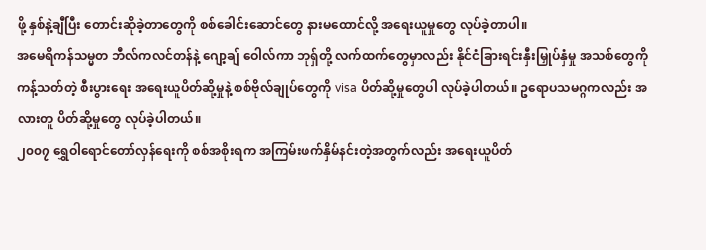ဖို့ နှစ်နဲ့ချီပြီး တောင်းဆိုခဲ့တာတွေကို စစ်ခေါင်းဆောင်တွေ နားမထောင်လို့ အရေးယူမှုတွေ လုပ်ခဲ့တာပါ။
အမေရိကန်သမ္မတ ဘီလ်ကလင်တန်နဲ့ ဂျော့ချ် ဝေါလ်ကာ ဘုရှ်တို့ လက်ထက်တွေမှာလည်း နိုင်ငံခြားရင်းနှီးမြှုပ်နှံမှု အသစ်တွေကို ကန့်သတ်တဲ့ စီးပွားရေး အရေးယူပိတ်ဆို့မှုနဲ့ စစ်ဗိုလ်ချုပ်တွေကို visa ပိတ်ဆို့မှုတွေပါ လုပ်ခဲ့ပါတယ်။ ဥရောပသမဂ္ဂကလည်း အလားတူ ပိတ်ဆို့မှုတွေ လုပ်ခဲ့ပါတယ်။
၂၀၀၇ ရွှေဝါရောင်တော်လှန်ရေးကို စစ်အစိုးရက အကြမ်းဖက်နှိမ်နင်းတဲ့အတွက်လည်း အရေးယူပိတ်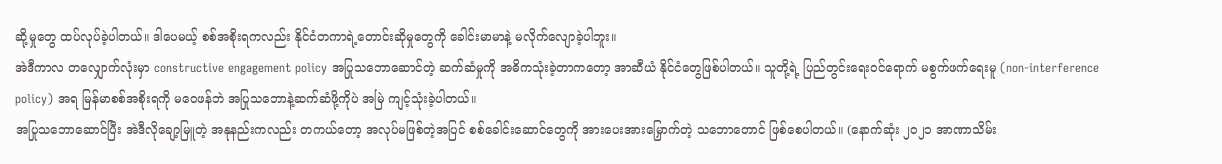ဆို့မှုတွေ ထပ်လုပ်ခဲ့ပါတယ်။ ဒါပေမယ့် စစ်အစိုးရကလည်း နိုင်ငံတကာရဲ့တောင်းဆိုမှုတွေကို ခေါင်းမာမာနဲ့ မလိုက်လျောခဲ့ပါဘူး။
အဲဒီကာလ တလျှောက်လုံးမှာ constructive engagement policy အပြုသဘောဆောင်တဲ့ ဆက်ဆံမှုကို အဓိကသုံးခဲ့တာကတော့ အာဆီယံ နိုင်ငံတွေဖြစ်ပါတယ်။ သူတို့ရဲ့ ပြည်တွင်းရေးဝင်ရောက် မစွက်ဖက်ရေးမူ (non-interference policy) အရ မြန်မာစစ်အစိုးရကို မဝေဖန်ဘဲ အပြုသဘောနဲ့ဆက်ဆံဖို့ကိုပဲ အမြဲ ကျင့်သုံးခဲ့ပါတယ်။
အပြုသဘောဆောင်ပြီး အဲဒီလိုချော့မြူတဲ့ အနုနည်းကလည်း တကယ်တော့ အလုပ်မဖြစ်တဲ့အပြင် စစ်ခေါင်းဆောင်တွေကို အားပေးအားမြှောက်တဲ့ သဘောတောင် ဖြစ်စေပါတယ်။ (နောက်ဆုံး ၂၀၂၁ အာဏာသိမ်း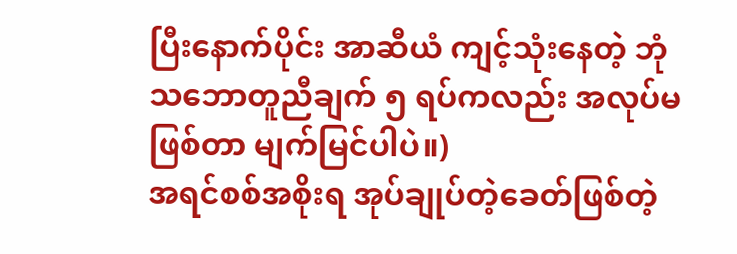ပြီးနောက်ပိုင်း အာဆီယံ ကျင့်သုံးနေတဲ့ ဘုံသဘောတူညီချက် ၅ ရပ်ကလည်း အလုပ်မဖြစ်တာ မျက်မြင်ပါပဲ။)
အရင်စစ်အစိုးရ အုပ်ချုပ်တဲ့ခေတ်ဖြစ်တဲ့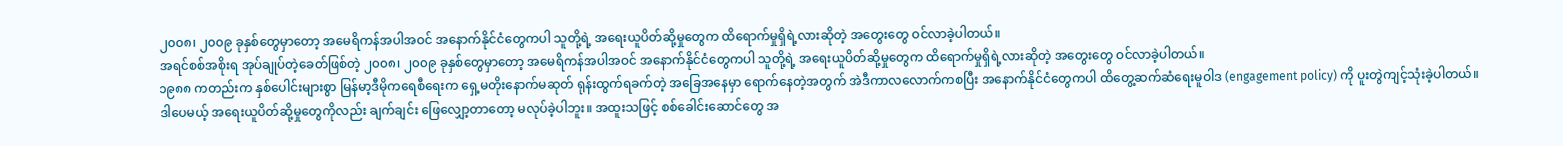၂၀၀၈၊ ၂၀၀၉ ခုနှစ်တွေမှာတော့ အမေရိကန်အပါအဝင် အနောက်နိုင်ငံတွေကပါ သူတို့ရဲ့ အရေးယူပိတ်ဆို့မှုတွေက ထိရောက်မှုရှိရဲ့လားဆိုတဲ့ အတွေးတွေ ဝင်လာခဲ့ပါတယ်။
အရင်စစ်အစိုးရ အုပ်ချုပ်တဲ့ခေတ်ဖြစ်တဲ့ ၂၀၀၈၊ ၂၀၀၉ ခုနှစ်တွေမှာတော့ အမေရိကန်အပါအဝင် အနောက်နိုင်ငံတွေကပါ သူတို့ရဲ့ အရေးယူပိတ်ဆို့မှုတွေက ထိရောက်မှုရှိရဲ့လားဆိုတဲ့ အတွေးတွေ ဝင်လာခဲ့ပါတယ်။
၁၉၈၈ ကတည်းက နှစ်ပေါင်းများစွာ မြန်မာ့ဒီမိုကရေစီရေးက ရှေ့မတိုးနောက်မဆုတ် ရုန်းထွက်ရခက်တဲ့ အခြေအနေမှာ ရောက်နေတဲ့အတွက် အဲဒီကာလလောက်ကစပြီး အနောက်နိုင်ငံတွေကပါ ထိတွေ့ဆက်ဆံရေးမူဝါဒ (engagement policy) ကို ပူးတွဲကျင့်သုံးခဲ့ပါတယ်။
ဒါပေမယ့် အရေးယူပိတ်ဆို့မှုတွေကိုလည်း ချက်ချင်း ဖြေလျှော့တာတော့ မလုပ်ခဲ့ပါဘူး။ အထူးသဖြင့် စစ်ခေါင်းဆောင်တွေ အ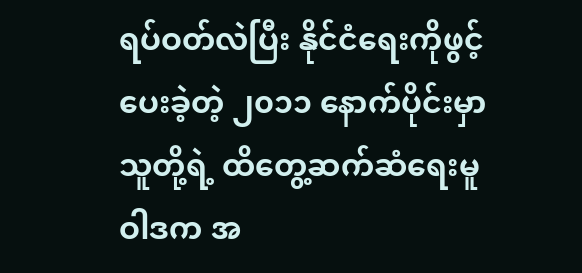ရပ်ဝတ်လဲပြီး နိုင်ငံရေးကိုဖွင့်ပေးခဲ့တဲ့ ၂၀၁၁ နောက်ပိုင်းမှာ သူတို့ရဲ့ ထိတွေ့ဆက်ဆံရေးမူဝါဒက အ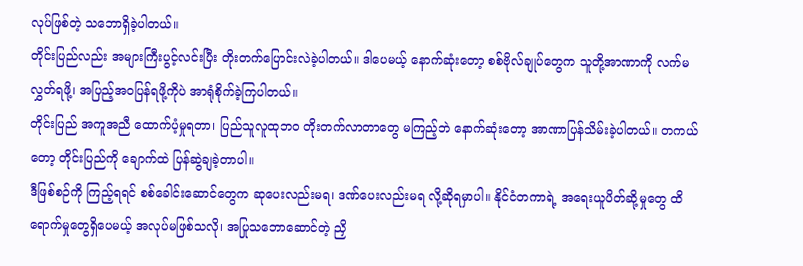လုပ်ဖြစ်တဲ့ သဘောရှိခဲ့ပါတယ်။
တိုင်းပြည်လည်း အများကြီးပွင့်လင်းပြီး တိုးတက်ပြောင်းလဲခဲ့ပါတယ်။ ဒါပေမယ့် နောက်ဆုံးတော့ စစ်ဗိုလ်ချုပ်တွေက သူတို့အာဏာကို လက်မလွှတ်ရဖို့၊ အပြည့်အဝပြန်ရဖို့ကိုပဲ အာရုံစိုက်ခဲ့ကြပါတယ်။
တိုင်းပြည် အကူအညီ ထောက်ပံ့မှုရတာ၊ ပြည်သူလူထုဘဝ တိုးတက်လာတာတွေ မကြည့်ဘဲ နောက်ဆုံးတော့ အာဏာပြန်သိမ်းခဲ့ပါတယ်။ တကယ်တော့ တိုင်းပြည်ကို ချောက်ထဲ ပြန်ဆွဲချခဲ့တာပါ။
ဒီဖြစ်စဉ်ကို ကြည့်ရရင် စစ်ခေါင်းဆောင်တွေက ဆုပေးလည်းမရ၊ ဒဏ်ပေးလည်းမရ လို့ဆိုရမှာပါ။ နိုင်ငံတကာရဲ့ အရေးယူပိတ်ဆို့မှုတွေ ထိရောက်မှုတွေရှိပေမယ့် အလုပ်မဖြစ်သလို၊ အပြုသဘောဆောင်တဲ့ ညှိ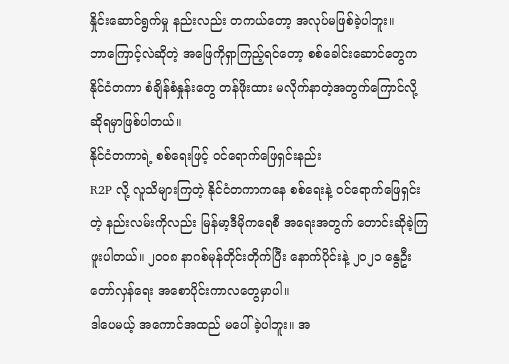နှိုင်းဆောင်ရွက်မှု နည်းလည်း တကယ်တော့ အလုပ်မဖြစ်ခဲ့ပါဘူး။
ဘာကြောင့်လဲဆိုတဲ့ အဖြေကိုရှာကြည့်ရင်တော့ စစ်ခေါင်းဆောင်တွေက နိုင်ငံတကာ စံချိန်စံနှုန်းတွေ တန်ဖိုးထား မလိုက်နာတဲ့အတွက်ကြောင်လို့ ဆိုရမှာဖြစ်ပါတယ်။
နိုင်ငံတကာရဲ့ စစ်ရေးဖြင့် ဝင်ရောက်ဖြေရှင်းနည်း
R2P လို့ လူသိများကြတဲ့ နိုင်ငံတကာကနေ စစ်ရေးနဲ့ ဝင်ရောက်ဖြေရှင်းတဲ့ နည်းလမ်းကိုလည်း မြန်မာ့ဒီမိုကရေစီ အရေးအတွက် တောင်းဆိုခဲ့ကြဖူးပါတယ်။ ၂၀၀၈ နာဂစ်မုန်တိုင်းတိုက်ပြီး နောက်ပိုင်းနဲ့ ၂၀၂၁ နွေဦးတော်လှန်ရေး အစောပိုင်းကာလတွေမှာပါ။
ဒါပေမယ့် အကောင်အထည် မပေါ်ခဲ့ပါဘူး။ အ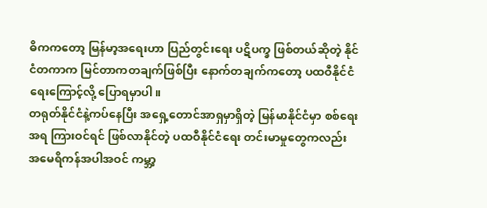ဓိကကတော့ မြန်မာ့အရေးဟာ ပြည်တွင်းရေး ပဋိပက္ခ ဖြစ်တယ်ဆိုတဲ့ နိုင်ငံတကာက မြင်တာကတချက်ဖြစ်ပြီး နောက်တချက်ကတော့ ပထဝီနိုင်ငံရေးကြောင့်လို့ ပြောရမှာပါ။
တရုတ်နိုင်ငံနဲ့ကပ်နေပြီး အရှေ့တောင်အာရှမှာရှိတဲ့ မြန်မာနိုင်ငံမှာ စစ်ရေးအရ ကြားဝင်ရင် ဖြစ်လာနိုင်တဲ့ ပထဝီနိုင်ငံရေး တင်းမာမှုတွေကလည်း အမေရိကန်အပါအဝင် ကမ္ဘာ့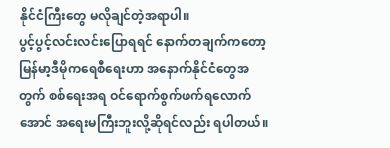နိုင်ငံကြီးတွေ မလိုချင်တဲ့အရာပါ။
ပွင့်ပွင့်လင်းလင်းပြောရရင် နောက်တချက်ကတော့ မြန်မာ့ဒီမိုကရေစီရေးဟာ အနောက်နိုင်ငံတွေအတွက် စစ်ရေးအရ ဝင်ရောက်စွက်ဖက်ရလောက်အောင် အရေးမကြီးဘူးလို့ဆိုရင်လည်း ရပါတယ်။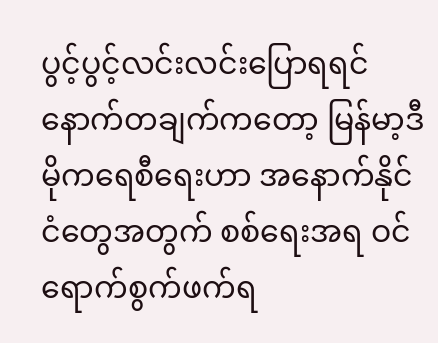ပွင့်ပွင့်လင်းလင်းပြောရရင် နောက်တချက်ကတော့ မြန်မာ့ဒီမိုကရေစီရေးဟာ အနောက်နိုင်ငံတွေအတွက် စစ်ရေးအရ ဝင်ရောက်စွက်ဖက်ရ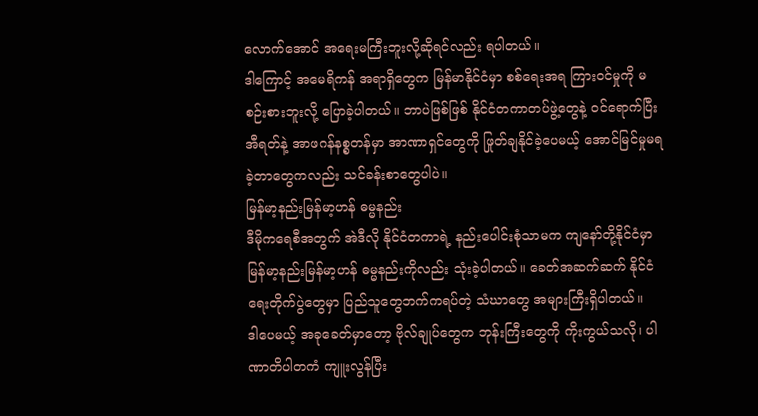လောက်အောင် အရေးမကြီးဘူးလို့ဆိုရင်လည်း ရပါတယ်။
ဒါကြောင့် အမေရိကန် အရာရှိတွေက မြန်မာနိုင်ငံမှာ စစ်ရေးအရ ကြားဝင်မှုကို မစဉ်းစားဘူးလို့ ပြောခဲ့ပါတယ်။ ဘာပဲဖြစ်ဖြစ် နိုင်ငံတကာတပ်ဖွဲ့တွေနဲ့ ဝင်ရောက်ပြီး အီရတ်နဲ့ အာဖဂန်နစ္စတန်မှာ အာဏာရှင်တွေကို ဖြုတ်ချနိုင်ခဲ့ပေမယ့် အောင်မြင်မှုမရခဲ့တာတွေကလည်း သင်ခန်းစာတွေပါပဲ။
မြန်မာ့နည်းမြန်မာ့ဟန် ဓမ္မနည်း
ဒီမိုကရေစီအတွက် အဲဒီလို နိုင်ငံတကာရဲ့ နည်းပေါင်းစုံသာမက ကျနော်တို့နိုင်ငံမှာ မြန်မာ့နည်းမြန်မာ့ဟန် ဓမ္မနည်းကိုလည်း သုံးခဲ့ပါတယ်။ ခေတ်အဆက်ဆက် နိုင်ငံရေးတိုက်ပွဲတွေမှာ ပြည်သူတွေဘက်ကရပ်တဲ့ သံဃာတွေ အများကြီးရှိပါတယ်။
ဒါပေမယ့် အခုခေတ်မှာတော့ ဗိုလ်ချုပ်တွေက ဘုန်းကြီးတွေကို ကိုးကွယ်သလို၊ ပါဏာတိပါတကံ ကျူးလွန်ပြီး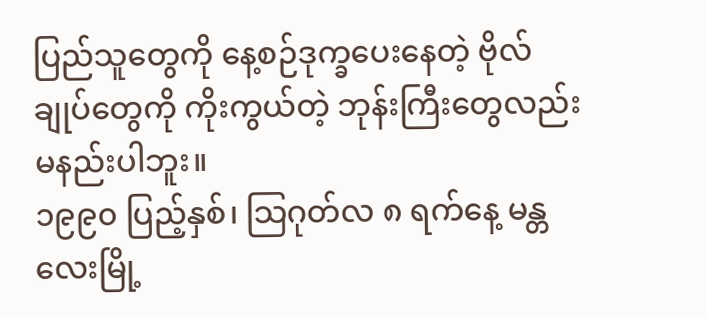ပြည်သူတွေကို နေ့စဉ်ဒုက္ခပေးနေတဲ့ ဗိုလ်ချုပ်တွေကို ကိုးကွယ်တဲ့ ဘုန်းကြီးတွေလည်း မနည်းပါဘူး။
၁၉၉၀ ပြည့်နှစ်၊ သြဂုတ်လ ၈ ရက်နေ့ မန္တလေးမြို့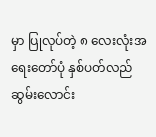မှာ ပြုလုပ်တဲ့ ၈ လေးလုံးအရေးတော်ပုံ နှစ်ပတ်လည် ဆွမ်းလောင်း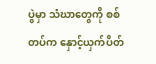ပွဲမှာ သံဃာတွေကို စစ်တပ်က နှောင့်ယှက်ပိတ်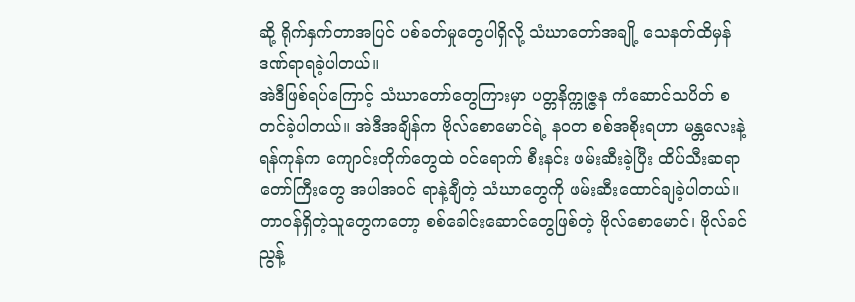ဆို့ ရိုက်နှက်တာအပြင် ပစ်ခတ်မှုတွေပါရှိလို့ သံဃာတော်အချို့ သေနတ်ထိမှန် ဒဏ်ရာရခဲ့ပါတယ်။
အဲဒီဖြစ်ရပ်ကြောင့် သံဃာတော်တွေကြားမှာ ပတ္တနိက္ကုဇ္ဇန ကံဆောင်သပိတ် စတင်ခဲ့ပါတယ်။ အဲဒီအချိန်က ဗိုလ်စောမောင်ရဲ့ နဝတ စစ်အစိုးရဟာ မန္တလေးနဲ့ ရန်ကုန်က ကျောင်းတိုက်တွေထဲ ဝင်ရောက် စီးနင်း ဖမ်းဆီးခဲ့ပြီး ထိပ်သီးဆရာတော်ကြီးတွေ အပါအဝင် ရာနဲ့ချီတဲ့ သံဃာတွေကို ဖမ်းဆီးထောင်ချခဲ့ပါတယ်။
တာဝန်ရှိတဲ့သူတွေကတော့ စစ်ခေါင်းဆောင်တွေဖြစ်တဲ့ ဗိုလ်စောမောင်၊ ဗိုလ်ခင်ညွန့်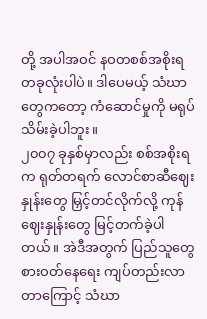တို့ အပါအဝင် နဝတစစ်အစိုးရ တခုလုံးပါပဲ။ ဒါပေမယ့် သံဃာတွေကတော့ ကံဆောင်မှုကို မရုပ်သိမ်းခဲ့ပါဘူး။
၂၀၀၇ ခုနှစ်မှာလည်း စစ်အစိုးရက ရုတ်တရက် လောင်စာဆီဈေးနှုန်းတွေ မြှင့်တင်လိုက်လို့ ကုန်ဈေးနှုန်းတွေ မြင့်တက်ခဲ့ပါတယ်။ အဲဒီအတွက် ပြည်သူတွေ စားဝတ်နေရေး ကျပ်တည်းလာတာကြောင့် သံဃာ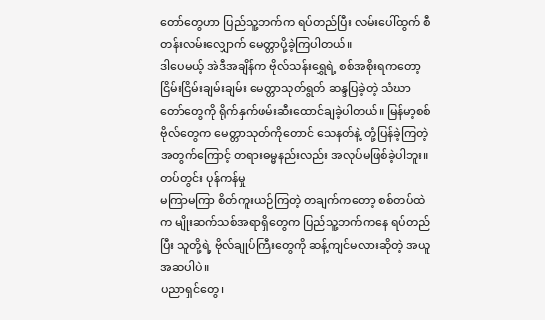တော်တွေဟာ ပြည်သူ့ဘက်က ရပ်တည်ပြီး လမ်းပေါ်ထွက် စီတန်းလမ်းလျှောက် မေတ္တာပို့ခဲ့ကြပါတယ်။
ဒါပေမယ့် အဲဒီအချိန်က ဗိုလ်သန်းရွှေရဲ့ စစ်အစိုးရကတော့ ငြိမ်းငြိမ်းချမ်းချမ်း မေတ္တာသုတ်ရွတ် ဆန္ဒပြခဲ့တဲ့ သံဃာတော်တွေကို ရိုက်နှက်ဖမ်းဆီးထောင်ချခဲ့ပါတယ်။ မြန်မာ့စစ်ဗိုလ်တွေက မေတ္တာသုတ်ကိုတောင် သေနတ်နဲ့ တုံ့ပြန်ခဲ့ကြတဲ့အတွက်ကြောင့် တရားဓမ္မနည်းလည်း အလုပ်မဖြစ်ခဲ့ပါဘူး။
တပ်တွင်း ပုန်ကန်မှု
မကြာမကြာ စိတ်ကူးယဉ်ကြတဲ့ တချက်ကတော့ စစ်တပ်ထဲက မျိုးဆက်သစ်အရာရှိတွေက ပြည်သူ့ဘက်ကနေ ရပ်တည်ပြီး သူတို့ရဲ့ ဗိုလ်ချုပ်ကြီးတွေကို ဆန့်ကျင်မလားဆိုတဲ့ အယူအဆပါပဲ။
ပညာရှင်တွေ၊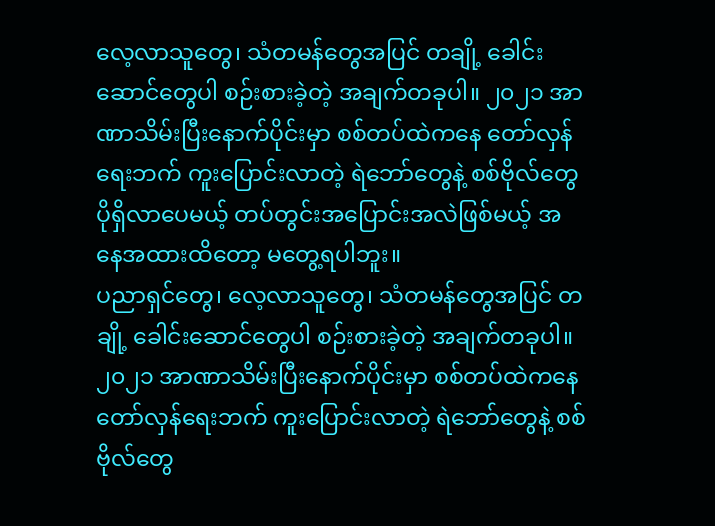လေ့လာသူတွေ၊ သံတမန်တွေအပြင် တချို့ ခေါင်းဆောင်တွေပါ စဉ်းစားခဲ့တဲ့ အချက်တခုပါ။ ၂၀၂၁ အာဏာသိမ်းပြီးနောက်ပိုင်းမှာ စစ်တပ်ထဲကနေ တော်လှန်ရေးဘက် ကူးပြောင်းလာတဲ့ ရဲဘော်တွေနဲ့ စစ်ဗိုလ်တွေ ပိုရှိလာပေမယ့် တပ်တွင်းအပြောင်းအလဲဖြစ်မယ့် အနေအထားထိတော့ မတွေ့ရပါဘူး။
ပညာရှင်တွေ၊ လေ့လာသူတွေ၊ သံတမန်တွေအပြင် တချို့ ခေါင်းဆောင်တွေပါ စဉ်းစားခဲ့တဲ့ အချက်တခုပါ။ ၂၀၂၁ အာဏာသိမ်းပြီးနောက်ပိုင်းမှာ စစ်တပ်ထဲကနေ တော်လှန်ရေးဘက် ကူးပြောင်းလာတဲ့ ရဲဘော်တွေနဲ့ စစ်ဗိုလ်တွေ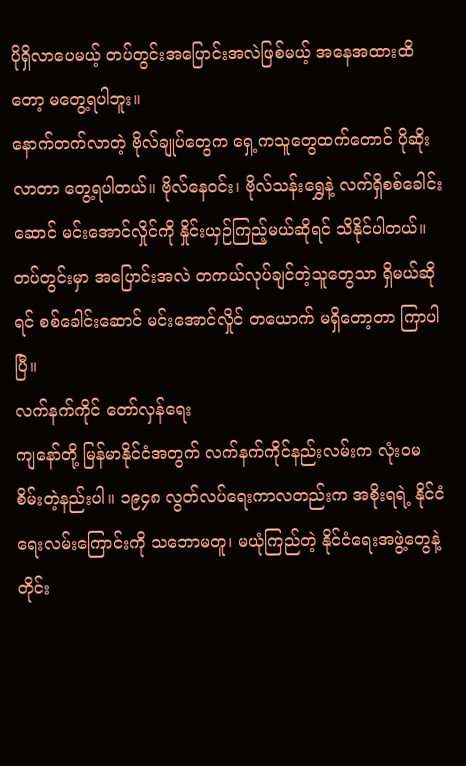ပိုရှိလာပေမယ့် တပ်တွင်းအပြောင်းအလဲဖြစ်မယ့် အနေအထားထိတော့ မတွေ့ရပါဘူး။
နောက်တက်လာတဲ့ ဗိုလ်ချုပ်တွေက ရှေ့ကသူတွေထက်တောင် ပိုဆိုးလာတာ တွေ့ရပါတယ်။ ဗိုလ်နေဝင်း၊ ဗိုလ်သန်းရွှေနဲ့ လက်ရှိစစ်ခေါင်းဆောင် မင်းအောင်လှိုင်ကို နှိုင်းယှဉ်ကြည့်မယ်ဆိုရင် သိနိုင်ပါတယ်။
တပ်တွင်းမှာ အပြောင်းအလဲ တကယ်လုပ်ချင်တဲ့သူတွေသာ ရှိမယ်ဆိုရင် စစ်ခေါင်းဆောင် မင်းအောင်လှိုင် တယောက် မရှိတော့တာ ကြာပါပြီ။
လက်နက်ကိုင် တော်လှန်ရေး
ကျနော်တို့ မြန်မာနိုင်ငံအတွက် လက်နက်ကိုင်နည်းလမ်းက လုံးဝမစိမ်းတဲ့နည်းပါ။ ၁၉၄၈ လွတ်လပ်ရေးကာလတည်းက အစိုးရရဲ့ နိုင်ငံရေးလမ်းကြောင်းကို သဘောမတူ၊ မယုံကြည်တဲ့ နိုင်ငံရေးအဖွဲ့တွေနဲ့ တိုင်း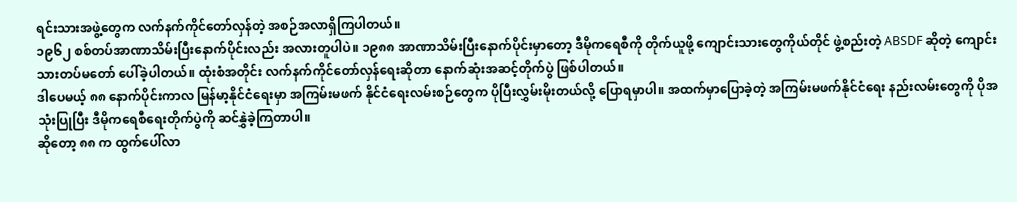ရင်းသားအဖွဲ့တွေက လက်နက်ကိုင်တော်လှန်တဲ့ အစဉ်အလာရှိကြပါတယ်။
၁၉၆၂ စစ်တပ်အာဏာသိမ်းပြီးနောက်ပိုင်းလည်း အလားတူပါပဲ။ ၁၉၈၈ အာဏာသိမ်းပြီးနောက်ပိုင်းမှာတော့ ဒီမိုကရေစီကို တိုက်ယူဖို့ ကျောင်းသားတွေကိုယ်တိုင် ဖွဲ့စည်းတဲ့ ABSDF ဆိုတဲ့ ကျောင်းသားတပ်မတော် ပေါ်ခဲ့ပါတယ်။ ထုံးစံအတိုင်း လက်နက်ကိုင်တော်လှန်ရေးဆိုတာ နောက်ဆုံးအဆင့်တိုက်ပွဲ ဖြစ်ပါတယ်။
ဒါပေမယ့် ၈၈ နောက်ပိုင်းကာလ မြန်မာ့နိုင်ငံရေးမှာ အကြမ်းမဖက် နိုင်ငံရေးလမ်းစဉ်တွေက ပိုပြီးလွှမ်းမိုးတယ်လို့ ပြောရမှာပါ။ အထက်မှာပြောခဲ့တဲ့ အကြမ်းမဖက်နိုင်ငံရေး နည်းလမ်းတွေကို ပိုအသုံးပြုပြီး ဒီမိုကရေစီရေးတိုက်ပွဲကို ဆင်နွှဲခဲ့ကြတာပါ။
ဆိုတော့ ၈၈ က ထွက်ပေါ်လာ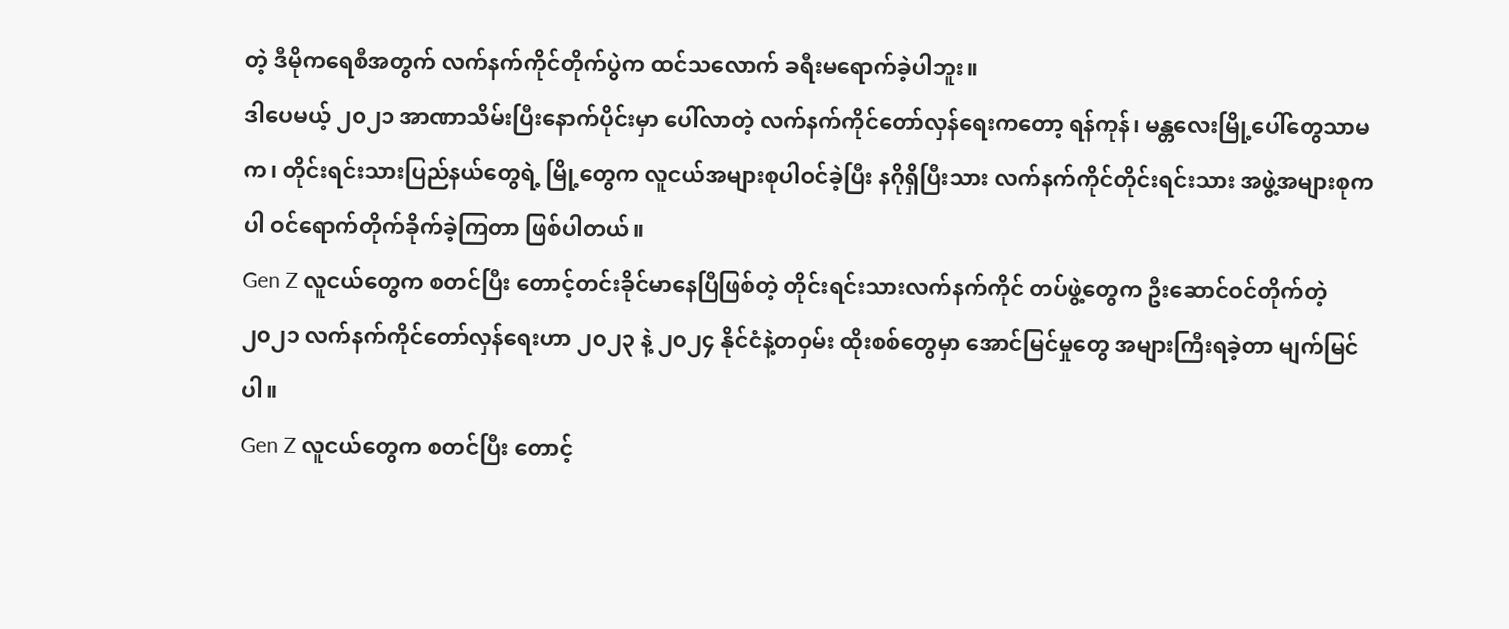တဲ့ ဒီမိုကရေစီအတွက် လက်နက်ကိုင်တိုက်ပွဲက ထင်သလောက် ခရီးမရောက်ခဲ့ပါဘူး။
ဒါပေမယ့် ၂၀၂၁ အာဏာသိမ်းပြီးနောက်ပိုင်းမှာ ပေါ်လာတဲ့ လက်နက်ကိုင်တော်လှန်ရေးကတော့ ရန်ကုန်၊ မန္တလေးမြို့ပေါ်တွေသာမက၊ တိုင်းရင်းသားပြည်နယ်တွေရဲ့ မြို့တွေက လူငယ်အများစုပါဝင်ခဲ့ပြီး နဂိုရှိပြီးသား လက်နက်ကိုင်တိုင်းရင်းသား အဖွဲ့အများစုကပါ ဝင်ရောက်တိုက်ခိုက်ခဲ့ကြတာ ဖြစ်ပါတယ်။
Gen Z လူငယ်တွေက စတင်ပြီး တောင့်တင်းခိုင်မာနေပြီဖြစ်တဲ့ တိုင်းရင်းသားလက်နက်ကိုင် တပ်ဖွဲ့တွေက ဦးဆောင်ဝင်တိုက်တဲ့ ၂၀၂၁ လက်နက်ကိုင်တော်လှန်ရေးဟာ ၂၀၂၃ နဲ့ ၂၀၂၄ နိုင်ငံနဲ့တဝှမ်း ထိုးစစ်တွေမှာ အောင်မြင်မှုတွေ အများကြီးရခဲ့တာ မျက်မြင်ပါ။
Gen Z လူငယ်တွေက စတင်ပြီး တောင့်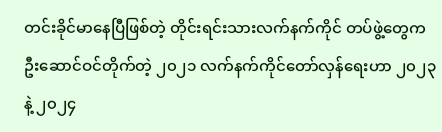တင်းခိုင်မာနေပြီဖြစ်တဲ့ တိုင်းရင်းသားလက်နက်ကိုင် တပ်ဖွဲ့တွေက ဦးဆောင်ဝင်တိုက်တဲ့ ၂၀၂၁ လက်နက်ကိုင်တော်လှန်ရေးဟာ ၂၀၂၃ နဲ့ ၂၀၂၄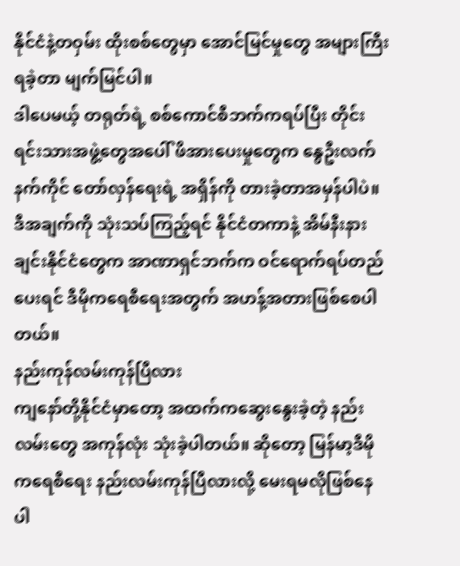နိုင်ငံနဲ့တဝှမ်း ထိုးစစ်တွေမှာ အောင်မြင်မှုတွေ အများကြီးရခဲ့တာ မျက်မြင်ပါ။
ဒါပေမယ့် တရုတ်ရဲ့ စစ်ကောင်စီဘက်ကရပ်ပြီး တိုင်းရင်းသားအဖွဲ့တွေအပေါ် ဖိအားပေးမှုတွေက နွေဦးလက်နက်ကိုင် တော်လှန်ရေးရဲ့ အရှိန်ကို တားခဲ့တာအမှန်ပါပဲ။ ဒီအချက်ကို သုံးသပ်ကြည့်ရင် နိုင်ငံတကာနဲ့ အိမ်နီးနားချင်းနိုင်ငံတွေက အာဏာရှင်ဘက်က ဝင်ရောက်ရပ်တည်ပေးရင် ဒီမိုကရေစီရေးအတွက် အဟန့်အတားဖြစ်စေပါတယ်။
နည်းကုန်လမ်းကုန်ပြီလား
ကျနော်တို့နိုင်ငံမှာတော့ အထက်ကဆွေးနွေးခဲ့တဲ့ နည်းလမ်းတွေ အကုန်လုံး သုံးခဲ့ပါတယ်။ ဆိုတော့ မြန်မာ့ဒီမိုကရေစီရေး နည်းလမ်းကုန်ပြီလားလို့ မေးရမလိုဖြစ်နေပါ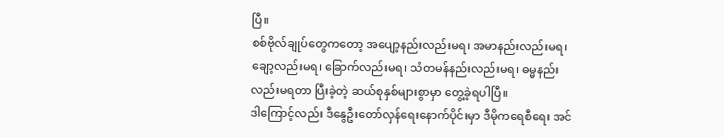ပြီ။
စစ်ဗိုလ်ချုပ်တွေကတော့ အပျော့နည်းလည်းမရ၊ အမာနည်းလည်းမရ၊ ချော့လည်းမရ၊ ခြောက်လည်းမရ၊ သံတမန်နည်းလည်းမရ၊ ဓမ္မနည်းလည်းမရတာ ပြီးခဲ့တဲ့ ဆယ်စုနှစ်များစွာမှာ တွေ့ခဲ့ရပါပြီ။
ဒါကြောင့်လည်း ဒီနွေဦးတော်လှန်ရေးနောက်ပိုင်းမှာ ဒီမိုကရေစီရေး အင်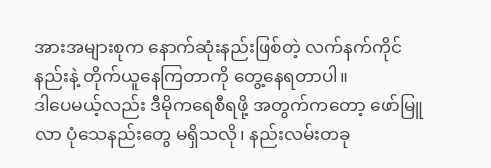အားအများစုက နောက်ဆုံးနည်းဖြစ်တဲ့ လက်နက်ကိုင်နည်းနဲ့ တိုက်ယူနေကြတာကို တွေ့နေရတာပါ။
ဒါပေမယ့်လည်း ဒီမိုကရေစီရဖို့ အတွက်ကတော့ ဖော်မြူလာ ပုံသေနည်းတွေ မရှိသလို၊ နည်းလမ်းတခု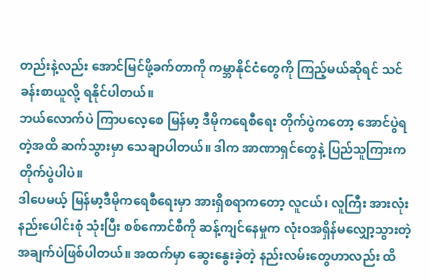တည်းနဲ့လည်း အောင်မြင်ဖို့ခက်တာကို ကမ္ဘာနိုင်ငံတွေကို ကြည့်မယ်ဆိုရင် သင်ခန်းစာယူလို့ ရနိုင်ပါတယ်။
ဘယ်လောက်ပဲ ကြာပလေ့စေ မြန်မာ့ ဒီမိုကရေစီရေး တိုက်ပွဲကတော့ အောင်ပွဲရတဲ့အထိ ဆက်သွားမှာ သေချာပါတယ်။ ဒါက အာဏာရှင်တွေနဲ့ ပြည်သူကြားက တိုက်ပွဲပါပဲ။
ဒါပေမယ့် မြန်မာ့ဒီမိုကရေစီရေးမှာ အားရှိစရာကတော့ လူငယ်၊ လူကြီး အားလုံး နည်းပေါင်းစုံ သုံးပြီး စစ်ကောင်စီကို ဆန့်ကျင်နေမှုက လုံးဝအရှိန်မလျှော့သွားတဲ့ အချက်ပဲဖြစ်ပါတယ်။ အထက်မှာ ဆွေးနွေးခဲ့တဲ့ နည်းလမ်းတွေဟာလည်း ထိ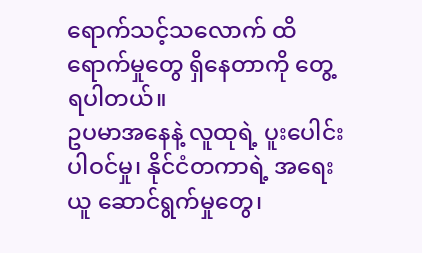ရောက်သင့်သလောက် ထိရောက်မှုတွေ ရှိနေတာကို တွေ့ရပါတယ်။
ဥပမာအနေနဲ့ လူထုရဲ့ ပူးပေါင်းပါဝင်မှု၊ နိုင်ငံတကာရဲ့ အရေးယူ ဆောင်ရွက်မှုတွေ၊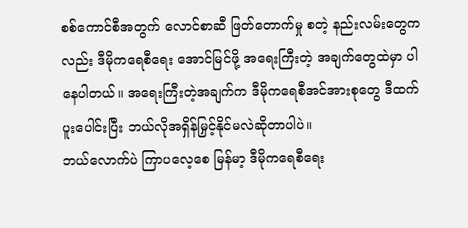စစ်ကောင်စီအတွက် လောင်စာဆီ ဖြတ်တောက်မှု စတဲ့ နည်းလမ်းတွေကလည်း ဒီမိုကရေစီရေး အောင်မြင်ဖို့ အရေးကြီးတဲ့ အချက်တွေထဲမှာ ပါနေပါတယ်။ အရေးကြီးတဲ့အချက်က ဒီမိုကရေစီအင်အားစုတွေ ဒီထက်ပူးပေါင်းပြီး ဘယ်လိုအရှိန်မြှင့်နိုင်မလဲဆိုတာပါပဲ။
ဘယ်လောက်ပဲ ကြာပလေ့စေ မြန်မာ့ ဒီမိုကရေစီရေး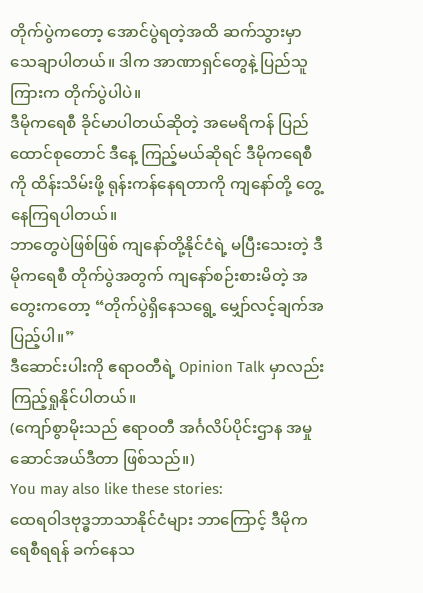တိုက်ပွဲကတော့ အောင်ပွဲရတဲ့အထိ ဆက်သွားမှာ သေချာပါတယ်။ ဒါက အာဏာရှင်တွေနဲ့ ပြည်သူကြားက တိုက်ပွဲပါပဲ။
ဒီမိုကရေစီ ခိုင်မာပါတယ်ဆိုတဲ့ အမေရိကန် ပြည်ထောင်စုတောင် ဒီနေ့ ကြည့်မယ်ဆိုရင် ဒီမိုကရေစီကို ထိန်းသိမ်းဖို့ ရုန်းကန်နေရတာကို ကျနော်တို့ တွေ့နေကြရပါတယ်။
ဘာတွေပဲဖြစ်ဖြစ် ကျနော်တို့နိုင်ငံရဲ့ မပြီးသေးတဲ့ ဒီမိုကရေစီ တိုက်ပွဲအတွက် ကျနော်စဉ်းစားမိတဲ့ အတွေးကတော့ “တိုက်ပွဲရှိနေသရွေ့ မျှော်လင့်ချက်အပြည့်ပါ။”
ဒီဆောင်းပါးကို ဧရာဝတီရဲ့ Opinion Talk မှာလည်း ကြည့်ရှုနိုင်ပါတယ်။
(ကျော်စွာမိုးသည် ဧရာဝတီ အင်္ဂလိပ်ပိုင်းဌာန အမှုဆောင်အယ်ဒီတာ ဖြစ်သည်။)
You may also like these stories:
ထေရဝါဒဗုဒ္ဓဘာသာနိုင်ငံများ ဘာကြောင့် ဒီမိုကရေစီရရန် ခက်နေသ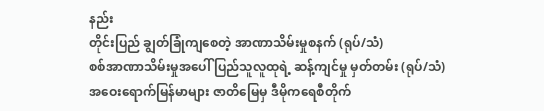နည်း
တိုင်းပြည် ချွတ်ခြုံကျစေတဲ့ အာဏာသိမ်းမှုစနက် (ရုပ်/သံ)
စစ်အာဏာသိမ်းမှုအပေါ် ပြည်သူလူထုရဲ့ ဆန့်ကျင်မှု မှတ်တမ်း (ရုပ်/သံ)
အဝေးရောက်မြန်မာများ ဇာတိမြေမှ ဒီမိုကရေစီတိုက်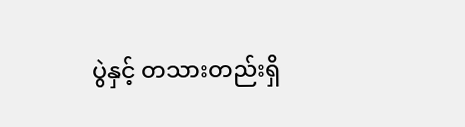ပွဲနှင့် တသားတည်းရှိ